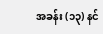အခန်း (၁၃) နင်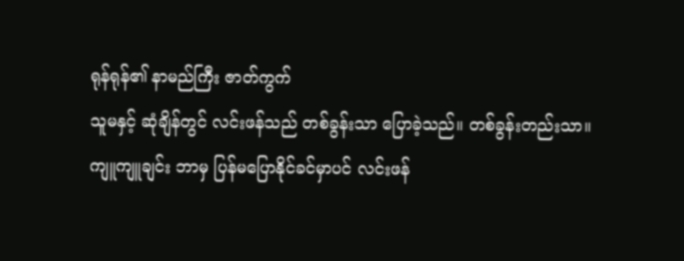ရုန်ရုန်၏ နာမည်ကြီး ဇာတ်ကွက်
သူမနှင့် ဆုံချိန်တွင် လင်းဖန်သည် တစ်ခွန်းသာ ပြောခဲ့သည်။ တစ်ခွန်းတည်းသာ။
ကျူကျူချင်း ဘာမှ ပြန်မပြောနိုင်ခင်မှာပင် လင်းဖန်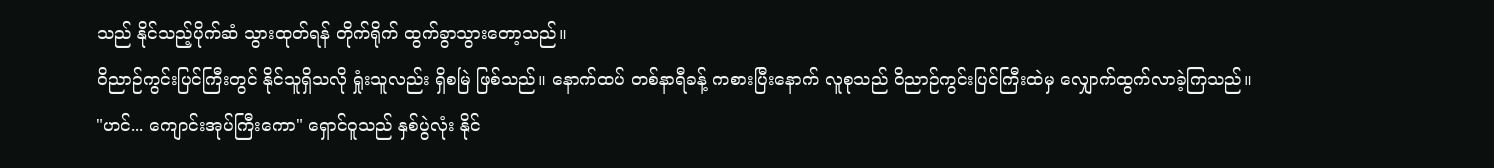သည် နိုင်သည့်ပိုက်ဆံ သွားထုတ်ရန် တိုက်ရိုက် ထွက်ခွာသွားတော့သည်။
ဝိညာဉ်ကွင်းပြင်ကြီးတွင် နိုင်သူရှိသလို ရှုံးသူလည်း ရှိစမြဲ ဖြစ်သည်။ နောက်ထပ် တစ်နာရီခန့် ကစားပြီးနောက် လူစုသည် ဝိညာဉ်ကွင်းပြင်ကြီးထဲမှ လျှောက်ထွက်လာခဲ့ကြသည်။
"ဟင်... ကျောင်းအုပ်ကြီးကော" ရှောင်ဝူသည် နှစ်ပွဲလုံး နိုင်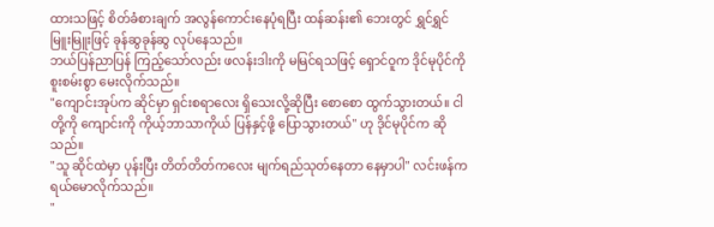ထားသဖြင့် စိတ်ခံစားချက် အလွန်ကောင်းနေပုံရပြီး ထန်ဆန်း၏ ဘေးတွင် ရွှင်ရွှင်မြူးမြူးဖြင့် ခုန်ဆွခုန်ဆွ လုပ်နေသည်။
ဘယ်ပြန်ညာပြန် ကြည့်သော်လည်း ဖလန်းဒါးကို မမြင်ရသဖြင့် ရှောင်ဝူက ဒိုင်မုပိုင်ကို စူးစမ်းစွာ မေးလိုက်သည်။
"ကျောင်းအုပ်က ဆိုင်မှာ ရှင်းစရာလေး ရှိသေးလို့ဆိုပြီး စောစော ထွက်သွားတယ်။ ငါတို့ကို ကျောင်းကို ကိုယ့်ဘာသာကိုယ် ပြန်နှင့်ဖို့ ပြောသွားတယ်" ဟု ဒိုင်မုပိုင်က ဆိုသည်။
"သူ ဆိုင်ထဲမှာ ပုန်းပြီး တိတ်တိတ်ကလေး မျက်ရည်သုတ်နေတာ နေမှာပါ" လင်းဖန်က ရယ်မောလိုက်သည်။
"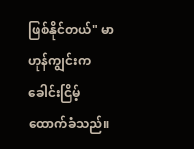ဖြစ်နိုင်တယ်" မာဟုန်ကျွင်းက ခေါင်းငြိမ့် ထောက်ခံသည်။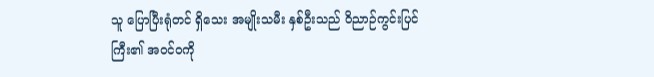သူ ပြောပြီးရုံတင် ရှိသေး အမျိုးသမီး နှစ်ဦးသည် ဝိညာဉ်ကွင်းပြင်ကြီး၏ အဝင်ဝကို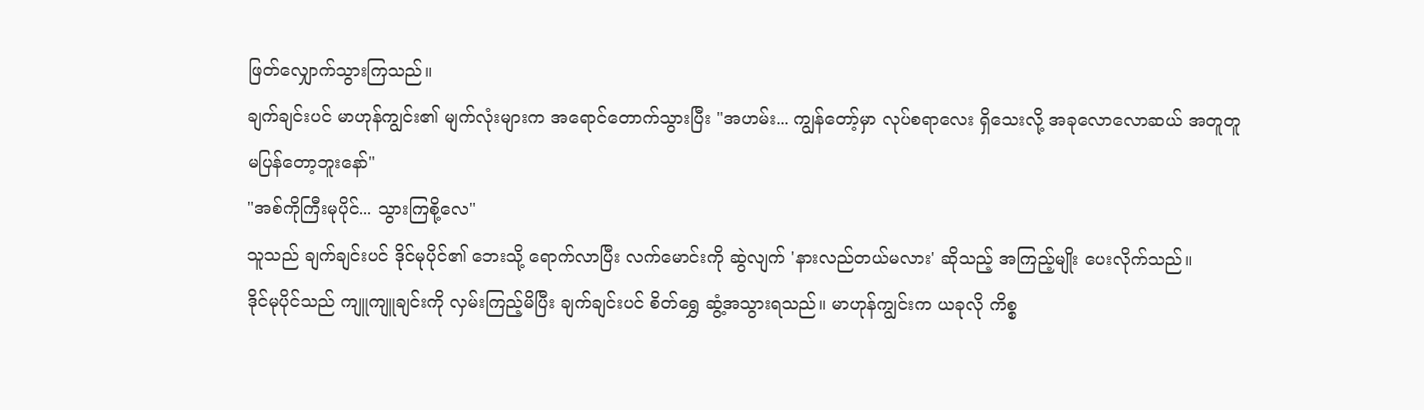ဖြတ်လျှောက်သွားကြသည်။
ချက်ချင်းပင် မာဟုန်ကျွင်း၏ မျက်လုံးများက အရောင်တောက်သွားပြီး "အဟမ်း... ကျွန်တော့်မှာ လုပ်စရာလေး ရှိသေးလို့ အခုလောလောဆယ် အတူတူ မပြန်တော့ဘူးနော်"
"အစ်ကိုကြီးမုပိုင်... သွားကြစို့လေ"
သူသည် ချက်ချင်းပင် ဒိုင်မုပိုင်၏ ဘေးသို့ ရောက်လာပြီး လက်မောင်းကို ဆွဲလျက် 'နားလည်တယ်မလား' ဆိုသည့် အကြည့်မျိုး ပေးလိုက်သည်။
ဒိုင်မုပိုင်သည် ကျူကျူချင်းကို လှမ်းကြည့်မိပြီး ချက်ချင်းပင် စိတ်ရွှေ ဆွံ့အသွားရသည်။ မာဟုန်ကျွင်းက ယခုလို ကိစ္စ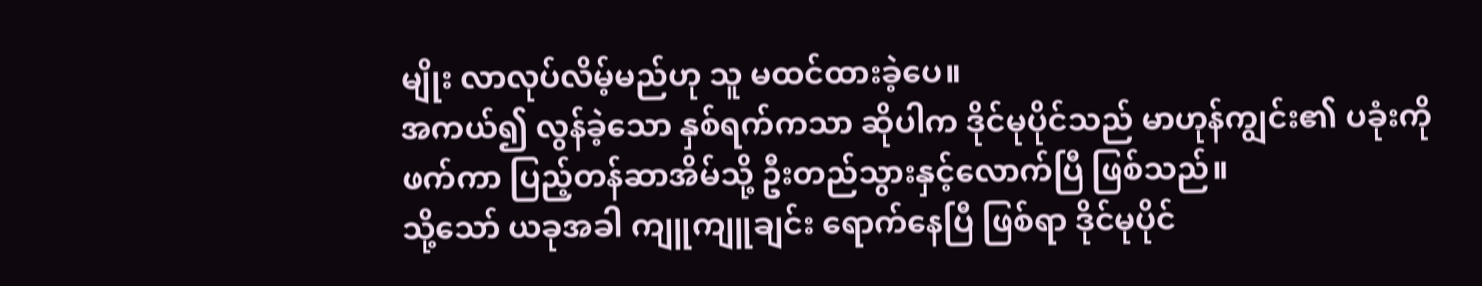မျိုး လာလုပ်လိမ့်မည်ဟု သူ မထင်ထားခဲ့ပေ။
အကယ်၍ လွန်ခဲ့သော နှစ်ရက်ကသာ ဆိုပါက ဒိုင်မုပိုင်သည် မာဟုန်ကျွင်း၏ ပခုံးကို ဖက်ကာ ပြည့်တန်ဆာအိမ်သို့ ဦးတည်သွားနှင့်လောက်ပြီ ဖြစ်သည်။
သို့သော် ယခုအခါ ကျူကျူချင်း ရောက်နေပြီ ဖြစ်ရာ ဒိုင်မုပိုင်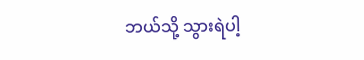ဘယ်သို့ သွားရဲပါ့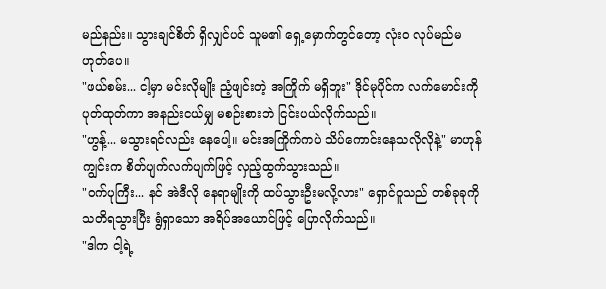မည်နည်း။ သွားချင်စိတ် ရှိလျှင်ပင် သူမ၏ ရှေ့မှောက်တွင်တော့ လုံးဝ လုပ်မည်မဟုတ်ပေ။
"ဖယ်စမ်း... ငါ့မှာ မင်းလိုမျိုး ညံ့ဖျင်းတဲ့ အကြိုက် မရှိဘူး" ဒိုင်မုပိုင်က လက်မောင်းကို ပုတ်ထုတ်ကာ အနည်းငယ်မျှ မစဉ်းစားဘဲ ငြင်းပယ်လိုက်သည်။
"ဟွန့်... မသွားရင်လည်း နေပေါ့။ မင်းအကြိုက်ကပဲ သိပ်ကောင်းနေသလိုလိုနဲ့" မာဟုန်ကျွင်းက စိတ်ပျက်လက်ပျက်ဖြင့် လှည့်ထွက်သွားသည်။
"ဝက်ပုကြီး... နင် အဲဒီလို နေရာမျိုးကို ထပ်သွားဦးမလို့လား" ရှောင်ဝူသည် တစ်ခုခုကို သတိရသွားပြီး ရွံရှာသော အရိပ်အယောင်ဖြင့် ပြောလိုက်သည်။
"ဒါက ငါ့ရဲ့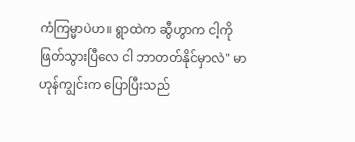ကံကြမ္မာပဲဟ။ ရွာထဲက ဆွီဟွာက ငါ့ကို ဖြတ်သွားပြီလေ ငါ ဘာတတ်နိုင်မှာလဲ" မာဟုန်ကျွင်းက ပြောပြီးသည်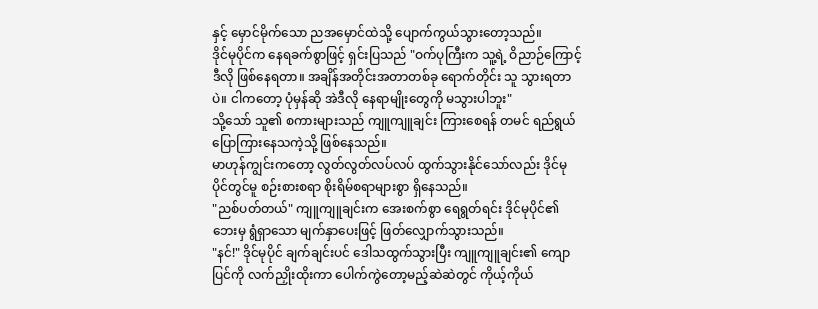နှင့် မှောင်မိုက်သော ညအမှောင်ထဲသို့ ပျောက်ကွယ်သွားတော့သည်။
ဒိုင်မုပိုင်က နေရခက်စွာဖြင့် ရှင်းပြသည် "ဝက်ပုကြီးက သူ့ရဲ့ ဝိညာဉ်ကြောင့် ဒီလို ဖြစ်နေရတာ။ အချိန်အတိုင်းအတာတစ်ခု ရောက်တိုင်း သူ သွားရတာပဲ။ ငါကတော့ ပုံမှန်ဆို အဲဒီလို နေရာမျိုးတွေကို မသွားပါဘူး"
သို့သော် သူ၏ စကားများသည် ကျူကျူချင်း ကြားစေရန် တမင် ရည်ရွယ်ပြောကြားနေသကဲ့သို့ ဖြစ်နေသည်။
မာဟုန်ကျွင်းကတော့ လွတ်လွတ်လပ်လပ် ထွက်သွားနိုင်သော်လည်း ဒိုင်မုပိုင်တွင်မူ စဉ်းစားစရာ စိုးရိမ်စရာများစွာ ရှိနေသည်။
"ညစ်ပတ်တယ်" ကျူကျူချင်းက အေးစက်စွာ ရေရွတ်ရင်း ဒိုင်မုပိုင်၏ ဘေးမှ ရွံရှာသော မျက်နှာပေးဖြင့် ဖြတ်လျှောက်သွားသည်။
"နင်!" ဒိုင်မုပိုင် ချက်ချင်းပင် ဒေါသထွက်သွားပြီး ကျူကျူချင်း၏ ကျောပြင်ကို လက်ညှိုးထိုးကာ ပေါက်ကွဲတော့မည့်ဆဲဆဲတွင် ကိုယ့်ကိုယ်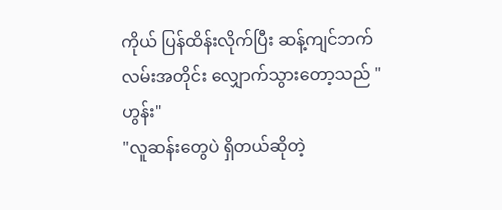ကိုယ် ပြန်ထိန်းလိုက်ပြီး ဆန့်ကျင်ဘက် လမ်းအတိုင်း လျှောက်သွားတော့သည် "ဟွန်း"
"လူဆန်းတွေပဲ ရှိတယ်ဆိုတဲ့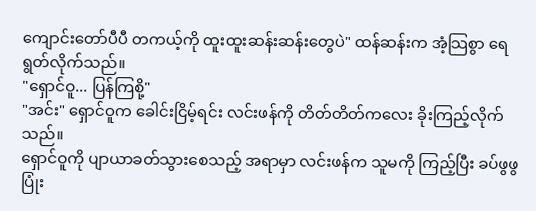ကျောင်းတော်ပီပီ တကယ့်ကို ထူးထူးဆန်းဆန်းတွေပဲ" ထန်ဆန်းက အံ့သြစွာ ရေရွတ်လိုက်သည်။
"ရှောင်ဝူ... ပြန်ကြစို့"
"အင်း" ရှောင်ဝူက ခေါင်းငြိမ့်ရင်း လင်းဖန်ကို တိတ်တိတ်ကလေး ခိုးကြည့်လိုက်သည်။
ရှောင်ဝူကို ပျာယာခတ်သွားစေသည့် အရာမှာ လင်းဖန်က သူမကို ကြည့်ပြီး ခပ်ဖွဖွ ပြုံး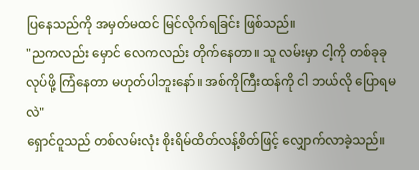ပြနေသည်ကို အမှတ်မထင် မြင်လိုက်ရခြင်း ဖြစ်သည်။
"ညကလည်း မှောင် လေကလည်း တိုက်နေတာ။ သူ လမ်းမှာ ငါ့ကို တစ်ခုခု လုပ်ဖို့ ကြံနေတာ မဟုတ်ပါဘူးနော်။ အစ်ကိုကြီးထန်ကို ငါ ဘယ်လို ပြောရမလဲ"
ရှောင်ဝူသည် တစ်လမ်းလုံး စိုးရိမ်ထိတ်လန့်စိတ်ဖြင့် လျှောက်လာခဲ့သည်။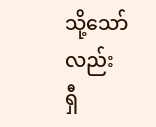သို့သော်လည်း ရှီ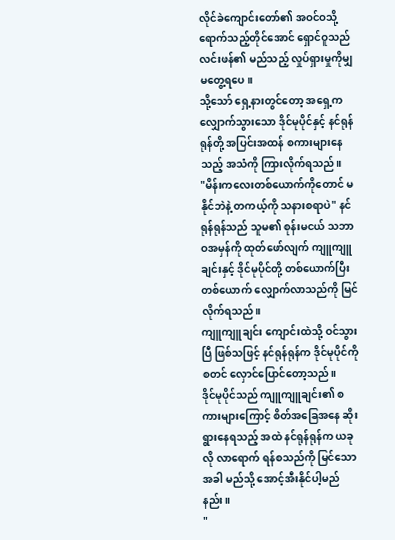လိုင်ခဲကျောင်းတော်၏ အဝင်ဝသို့ ရောက်သည့်တိုင်အောင် ရှောင်ဝူသည် လင်းဖန်၏ မည်သည့် လှုပ်ရှားမှုကိုမျှ မတွေ့ရပေ။
သို့သော် ရှေ့နားတွင်တော့ အရှေ့က လျှောက်သွားသော ဒိုင်မုပိုင်နှင့် နင်ရုန်ရုန်တို့ အပြင်းအထန် စကားများနေသည့် အသံကို ကြားလိုက်ရသည်။
"မိန်းကလေးတစ်ယောက်ကိုတောင် မနိုင်ဘဲနဲ့ တကယ့်ကို သနားစရာပဲ" နင်ရုန်ရုန်သည် သူမ၏ စုန်းမငယ် သဘာဝအမှန်ကို ထုတ်ဖော်လျက် ကျူကျူချင်းနှင့် ဒိုင်မုပိုင်တို့ တစ်ယောက်ပြီးတစ်ယောက် လျှောက်လာသည်ကို မြင်လိုက်ရသည်။
ကျူကျူချင်း ကျောင်းထဲသို့ ဝင်သွားပြီ ဖြစ်သဖြင့် နင်ရုန်ရုန်က ဒိုင်မုပိုင်ကို စတင် လှောင်ပြောင်တော့သည်။
ဒိုင်မုပိုင်သည် ကျူကျူချင်း၏ စကားများကြောင့် စိတ်အခြေအနေ ဆိုးရွားနေရသည့် အထဲ နင်ရုန်ရုန်က ယခုလို လာရောက် ရန်စသည်ကို မြင်သောအခါ မည်သို့ အောင့်အီးနိုင်ပါ့မည်နည်း။
"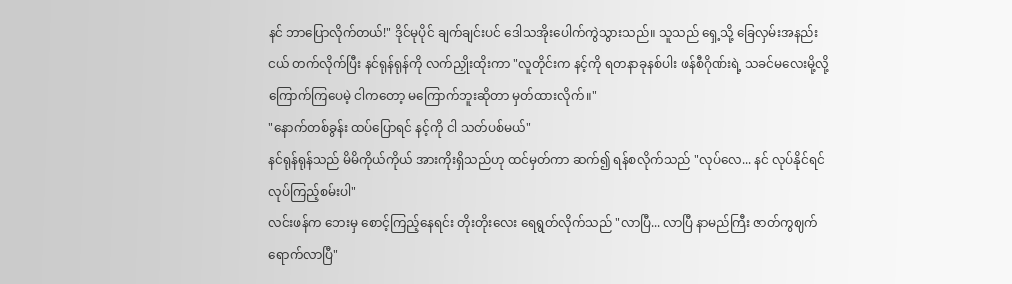နင် ဘာပြောလိုက်တယ်!" ဒိုင်မုပိုင် ချက်ချင်းပင် ဒေါသအိုးပေါက်ကွဲသွားသည်။ သူသည် ရှေ့သို့ ခြေလှမ်းအနည်းငယ် တက်လိုက်ပြီး နင်ရုန်ရုန်ကို လက်ညှိုးထိုးကာ "လူတိုင်းက နင့်ကို ရတနာခုနစ်ပါး ဖန်စီဂိုဏ်းရဲ့ သခင်မလေးမို့လို့ ကြောက်ကြပေမဲ့ ငါကတော့ မကြောက်ဘူးဆိုတာ မှတ်ထားလိုက်။"
"နောက်တစ်ခွန်း ထပ်ပြောရင် နင့်ကို ငါ သတ်ပစ်မယ်"
နင်ရုန်ရုန်သည် မိမိကိုယ်ကိုယ် အားကိုးရှိသည်ဟု ထင်မှတ်ကာ ဆက်၍ ရန်စလိုက်သည် "လုပ်လေ... နင် လုပ်နိုင်ရင် လုပ်ကြည့်စမ်းပါ"
လင်းဖန်က ဘေးမှ စောင့်ကြည့်နေရင်း တိုးတိုးလေး ရေရွတ်လိုက်သည် "လာပြီ... လာပြီ နာမည်ကြီး ဇာတ်ကွဈက် ရောက်လာပြီ"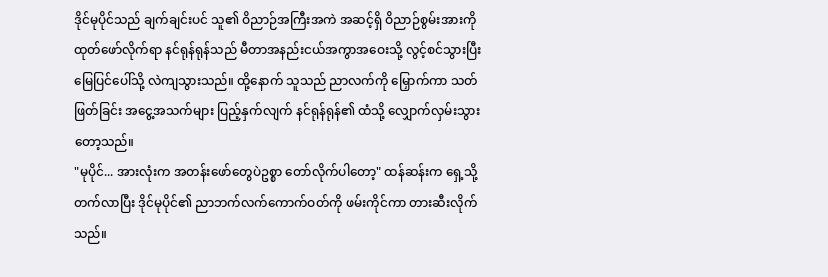ဒိုင်မုပိုင်သည် ချက်ချင်းပင် သူ၏ ဝိညာဉ်အကြီးအကဲ အဆင့်ရှိ ဝိညာဉ်စွမ်းအားကို ထုတ်ဖော်လိုက်ရာ နင်ရုန်ရုန်သည် မီတာအနည်းငယ်အကွာအဝေးသို့ လွင့်စင်သွားပြီး မြေပြင်ပေါ်သို့ လဲကျသွားသည်။ ထို့နောက် သူသည် ညာလက်ကို မြှောက်ကာ သတ်ဖြတ်ခြင်း အငွေ့အသက်များ ပြည့်နှက်လျက် နင်ရုန်ရုန်၏ ထံသို့ လျှောက်လှမ်းသွားတော့သည်။
"မုပိုင်... အားလုံးက အတန်းဖော်တွေပဲဥစ္စာ တော်လိုက်ပါတော့" ထန်ဆန်းက ရှေ့သို့ တက်လာပြီး ဒိုင်မုပိုင်၏ ညာဘက်လက်ကောက်ဝတ်ကို ဖမ်းကိုင်ကာ တားဆီးလိုက်သည်။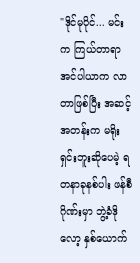"ဒိုင်မုပိုင်... မင်းက ကြယ်တာရာအင်ပါယာက လာတာဖြစ်ပြီး အဆင့်အတန်းက မရိုးရှင်းဘူးဆိုပေမဲ့ ရတနာခုနစ်ပါး ဖန်စီဂိုဏ်းမှာ ဘွဲ့ခံဒိုလော့ နှစ်ယောက်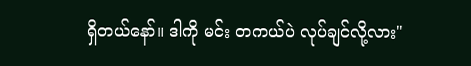ရှိတယ်နော်။ ဒါကို မင်း တကယ်ပဲ လုပ်ချင်လို့လား"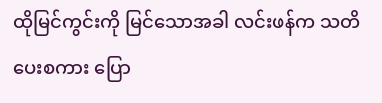ထိုမြင်ကွင်းကို မြင်သောအခါ လင်းဖန်က သတိပေးစကား ပြော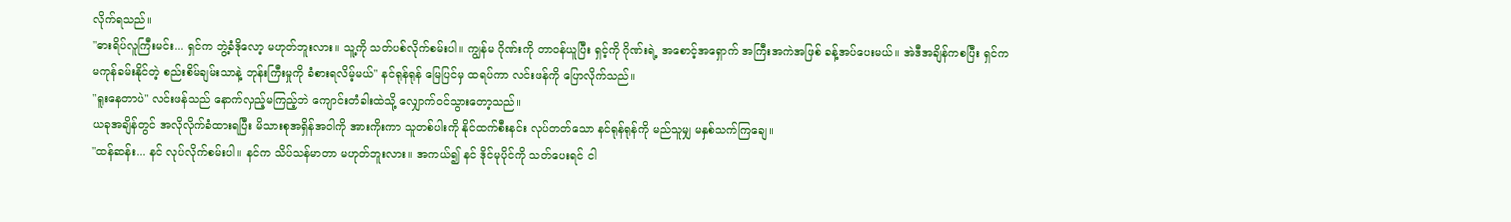လိုက်ရသည်။
"ဓားရိပ်လူကြီးမင်း... ရှင်က ဘွဲ့ခံဒိုလော့ မဟုတ်ဘူးလား။ သူ့ကို သတ်ပစ်လိုက်စမ်းပါ။ ကျွန်မ ဂိုဏ်းကို တာဝန်ယူပြီး ရှင့်ကို ဂိုဏ်းရဲ့ အစောင့်အရှောက် အကြီးအကဲအဖြစ် ခန့်အပ်ပေးမယ်။ အဲဒီအချိန်ကစပြီး ရှင်က မကုန်ခမ်းနိုင်တဲ့ စည်းစိမ်ချမ်းသာနဲ့ ဘုန်းကြီးမှုကို ခံစားရလိမ့်မယ်" နင်ရုန်ရုန် မြေပြင်မှ ထရပ်ကာ လင်းဖန်ကို ပြောလိုက်သည်။
"ရူးနေတာပဲ" လင်းဖန်သည် နောက်လှည့်မကြည့်ဘဲ ကျောင်းတံခါးထဲသို့ လျှောက်ဝင်သွားတော့သည်။
ယခုအချိန်တွင် အလိုလိုက်ခံထားရပြီး မိသားစုအရှိန်အဝါကို အားကိုးကာ သူတစ်ပါးကို နိုင်ထက်စီးနင်း လုပ်တတ်သော နင်ရုန်ရုန်ကို မည်သူမျှ မနှစ်သက်ကြချေ။
"ထန်ဆန်း... နင် လုပ်လိုက်စမ်းပါ။ နင်က သိပ်သန်မာတာ မဟုတ်ဘူးလား။ အကယ်၍ နင် ဒိုင်မုပိုင်ကို သတ်ပေးရင် ငါ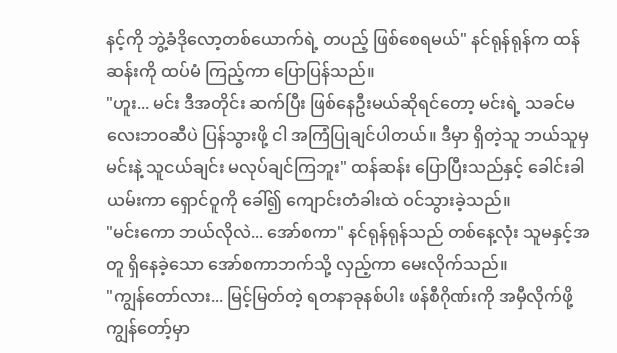နင့်ကို ဘွဲ့ခံဒိုလော့တစ်ယောက်ရဲ့ တပည့် ဖြစ်စေရမယ်" နင်ရုန်ရုန်က ထန်ဆန်းကို ထပ်မံ ကြည့်ကာ ပြောပြန်သည်။
"ဟူး... မင်း ဒီအတိုင်း ဆက်ပြီး ဖြစ်နေဦးမယ်ဆိုရင်တော့ မင်းရဲ့ သခင်မလေးဘဝဆီပဲ ပြန်သွားဖို့ ငါ အကြံပြုချင်ပါတယ်။ ဒီမှာ ရှိတဲ့သူ ဘယ်သူမှ မင်းနဲ့ သူငယ်ချင်း မလုပ်ချင်ကြဘူး" ထန်ဆန်း ပြောပြီးသည်နှင့် ခေါင်းခါယမ်းကာ ရှောင်ဝူကို ခေါ်၍ ကျောင်းတံခါးထဲ ဝင်သွားခဲ့သည်။
"မင်းကော ဘယ်လိုလဲ... အော်စကာ" နင်ရုန်ရုန်သည် တစ်နေ့လုံး သူမနှင့်အတူ ရှိနေခဲ့သော အော်စကာဘက်သို့ လှည့်ကာ မေးလိုက်သည်။
"ကျွန်တော်လား... မြင့်မြတ်တဲ့ ရတနာခုနစ်ပါး ဖန်စီဂိုဏ်းကို အမှီလိုက်ဖို့ ကျွန်တော့်မှာ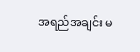အရည်အချင်း မ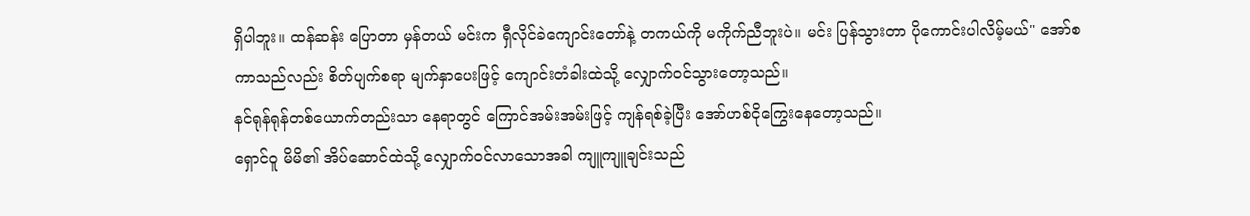ရှိပါဘူး။ ထန်ဆန်း ပြောတာ မှန်တယ် မင်းက ရှီလိုင်ခဲကျောင်းတော်နဲ့ တကယ်ကို မကိုက်ညီဘူးပဲ။ မင်း ပြန်သွားတာ ပိုကောင်းပါလိမ့်မယ်" အော်စကာသည်လည်း စိတ်ပျက်စရာ မျက်နှာပေးဖြင့် ကျောင်းတံခါးထဲသို့ လျှောက်ဝင်သွားတော့သည်။
နင်ရုန်ရုန်တစ်ယောက်တည်းသာ နေရာတွင် ကြောင်အမ်းအမ်းဖြင့် ကျန်ရစ်ခဲ့ပြီး အော်ဟစ်ငိုကြွေးနေတော့သည်။
ရှောင်ဝူ မိမိ၏ အိပ်ဆောင်ထဲသို့ လျှောက်ဝင်လာသောအခါ ကျူကျူချင်းသည်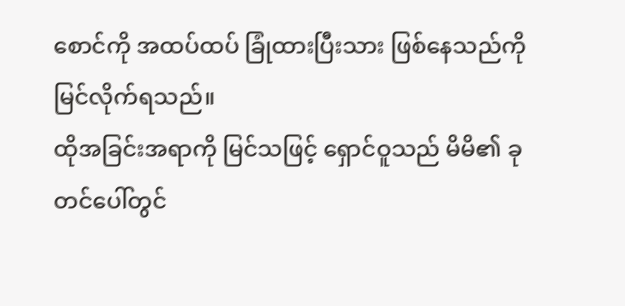စောင်ကို အထပ်ထပ် ခြုံထားပြီးသား ဖြစ်နေသည်ကို မြင်လိုက်ရသည်။
ထိုအခြင်းအရာကို မြင်သဖြင့် ရှောင်ဝူသည် မိမိ၏ ခုတင်ပေါ်တွင်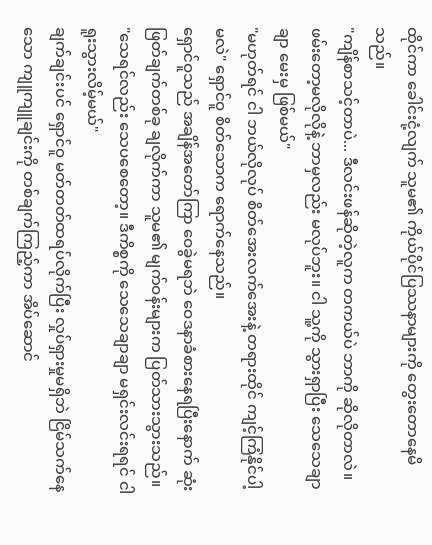ထိုင်ကာ ခေါင်းငုံ့လျက် သူမ၏ ကိုယ်ပိုင်ပြဿနာများကို တွေးတောနေမိသည်။
"ကျိန်စာသင့်တာပဲ... ဒီလင်းဖန်ဆိုတဲ့လူက တကယ်ပဲ ဘာကို ဆိုလိုတာလဲ။ ဖမ်းတော့မလိုလိုနဲ့ ဘာမှလည်း မလုပ်ဘူး။ ငါ သူ့ကို သွားရှာပြီး သေသေချာချာ မေးမှ ဖြစ်မယ်"
"မဟုတ်ရင် ငါ ဘယ်လိုလုပ် စိတ်အေးလက်အေးနဲ့ တရားထိုင် ကျင့်ကြံနိုင်ပါ့မလဲ" ရှောင်ဝူ စိတ်သောက ရောက်နေသည်။
ရှောင်ဝူသည် အချိန်အတော်ကြာ ဝေခွဲမရဘဲ ဝေဒနာခံစားနေရပြီးနောက် ဆုံးဖြတ်ချက်တစ်ခု ချလိုက်ကာ သူမ၏ မျက်ဝန်းများက ပြတ်သားသွားသည်။
"သေရင်လည်း သေပစေတော့။ ဒီကိစ္စကို သေသေချာချာ မရှင်းလင်းရရင် ငါ ရူးသွားလိမ့်မယ်"
ချက်ချင်းပင် ရှောင်ဝူ မတ်တတ်ထရပ်လိုက်ပြီး လှုပ်ရှားမှုမရှိဘဲ ငြိမ်သက်နေသော ကျူကျူချင်းကို တစ်ချက်ကြည့်ကာ အိပ်ဆောင်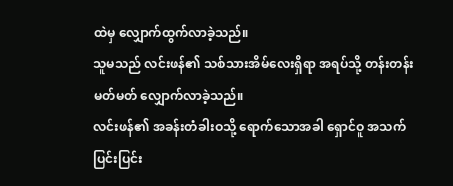ထဲမှ လျှောက်ထွက်လာခဲ့သည်။
သူမသည် လင်းဖန်၏ သစ်သားအိမ်လေးရှိရာ အရပ်သို့ တန်းတန်းမတ်မတ် လျှောက်လာခဲ့သည်။
လင်းဖန်၏ အခန်းတံခါးဝသို့ ရောက်သောအခါ ရှောင်ဝူ အသက်ပြင်းပြင်း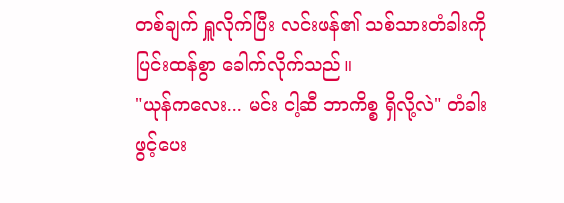တစ်ချက် ရှူလိုက်ပြီး လင်းဖန်၏ သစ်သားတံခါးကို ပြင်းထန်စွာ ခေါက်လိုက်သည်။
"ယုန်ကလေး... မင်း ငါ့ဆီ ဘာကိစ္စ ရှိလို့လဲ" တံခါးဖွင့်ပေး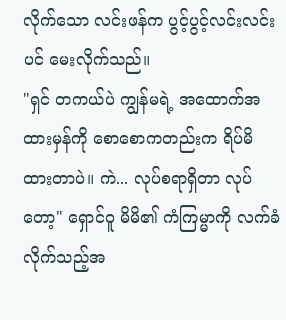လိုက်သော လင်းဖန်က ပွင့်ပွင့်လင်းလင်းပင် မေးလိုက်သည်။
"ရှင် တကယ်ပဲ ကျွန်မရဲ့ အထောက်အထားမှန်ကို စောစောကတည်းက ရိပ်မိထားတာပဲ။ ကဲ... လုပ်စရာရှိတာ လုပ်တော့" ရှောင်ဝူ မိမိ၏ ကံကြမ္မာကို လက်ခံလိုက်သည့်အ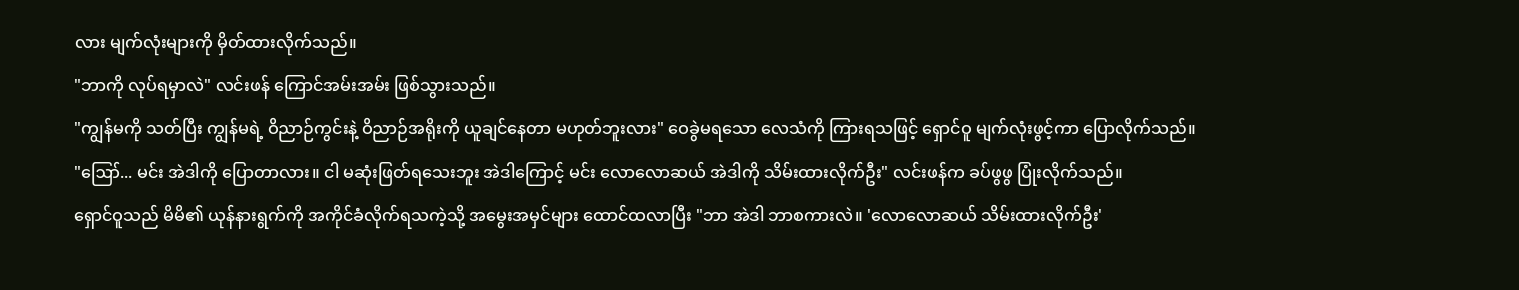လား မျက်လုံးများကို မှိတ်ထားလိုက်သည်။
"ဘာကို လုပ်ရမှာလဲ" လင်းဖန် ကြောင်အမ်းအမ်း ဖြစ်သွားသည်။
"ကျွန်မကို သတ်ပြီး ကျွန်မရဲ့ ဝိညာဉ်ကွင်းနဲ့ ဝိညာဉ်အရိုးကို ယူချင်နေတာ မဟုတ်ဘူးလား" ဝေခွဲမရသော လေသံကို ကြားရသဖြင့် ရှောင်ဝူ မျက်လုံးဖွင့်ကာ ပြောလိုက်သည်။
"ဪ... မင်း အဲဒါကို ပြောတာလား။ ငါ မဆုံးဖြတ်ရသေးဘူး အဲဒါကြောင့် မင်း လောလောဆယ် အဲဒါကို သိမ်းထားလိုက်ဦး" လင်းဖန်က ခပ်ဖွဖွ ပြုံးလိုက်သည်။
ရှောင်ဝူသည် မိမိ၏ ယုန်နားရွက်ကို အကိုင်ခံလိုက်ရသကဲ့သို့ အမွေးအမှင်များ ထောင်ထလာပြီး "ဘာ အဲဒါ ဘာစကားလဲ။ 'လောလောဆယ် သိမ်းထားလိုက်ဦး'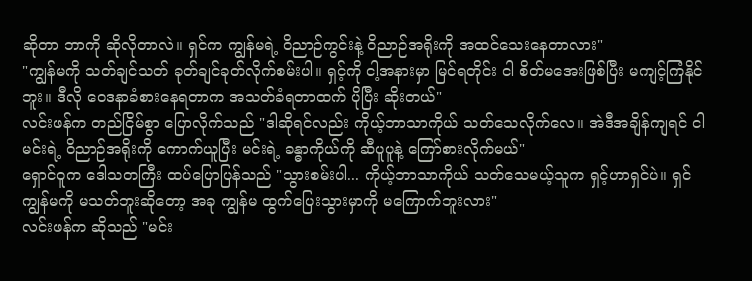ဆိုတာ ဘာကို ဆိုလိုတာလဲ။ ရှင်က ကျွန်မရဲ့ ဝိညာဉ်ကွင်းနဲ့ ဝိညာဉ်အရိုးကို အထင်သေးနေတာလား"
"ကျွန်မကို သတ်ချင်သတ် ခုတ်ချင်ခုတ်လိုက်စမ်းပါ။ ရှင့်ကို ငါ့အနားမှာ မြင်ရတိုင်း ငါ စိတ်မအေးဖြစ်ပြီး မကျင့်ကြံနိုင်ဘူး။ ဒီလို ဝေဒနာခံစားနေရတာက အသတ်ခံရတာထက် ပိုပြီး ဆိုးတယ်"
လင်းဖန်က တည်ငြိမ်စွာ ပြောလိုက်သည် "ဒါဆိုရင်လည်း ကိုယ့်ဘာသာကိုယ် သတ်သေလိုက်လေ။ အဲဒီအချိန်ကျရင် ငါ မင်းရဲ့ ဝိညာဉ်အရိုးကို ကောက်ယူပြီး မင်းရဲ့ ခန္ဓာကိုယ်ကို ဆီပူပူနဲ့ ကြော်စားလိုက်မယ်"
ရှောင်ဝူက ဒေါသတကြီး ထပ်ပြောပြန်သည် "သွားစမ်းပါ... ကိုယ့်ဘာသာကိုယ် သတ်သေမယ့်သူက ရှင့်ဟာရှင်ပဲ။ ရှင် ကျွန်မကို မသတ်ဘူးဆိုတော့ အခု ကျွန်မ ထွက်ပြေးသွားမှာကို မကြောက်ဘူးလား"
လင်းဖန်က ဆိုသည် "မင်း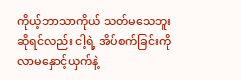ကိုယ့်ဘာသာကိုယ် သတ်မသေဘူးဆိုရင်လည်း ငါ့ရဲ့ အိပ်စက်ခြင်းကို လာမနှောင့်ယှက်နဲ့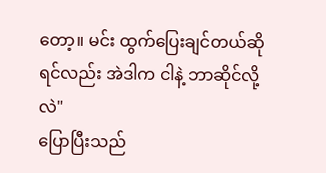တော့။ မင်း ထွက်ပြေးချင်တယ်ဆိုရင်လည်း အဲဒါက ငါနဲ့ ဘာဆိုင်လို့လဲ"
ပြောပြီးသည်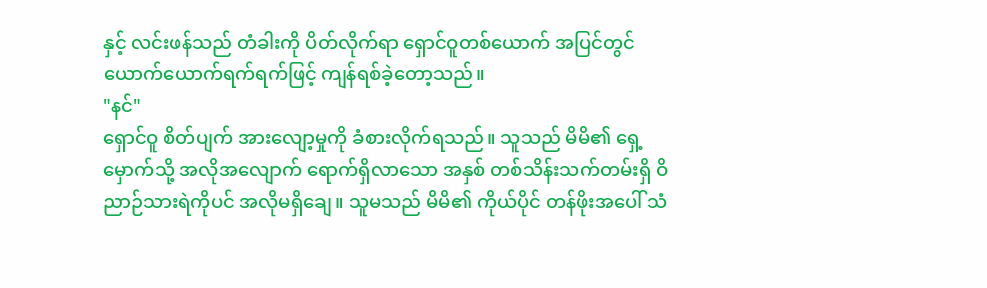နှင့် လင်းဖန်သည် တံခါးကို ပိတ်လိုက်ရာ ရှောင်ဝူတစ်ယောက် အပြင်တွင် ယောက်ယောက်ရက်ရက်ဖြင့် ကျန်ရစ်ခဲ့တော့သည်။
"နင်"
ရှောင်ဝူ စိတ်ပျက် အားလျော့မှုကို ခံစားလိုက်ရသည်။ သူသည် မိမိ၏ ရှေ့မှောက်သို့ အလိုအလျောက် ရောက်ရှိလာသော အနှစ် တစ်သိန်းသက်တမ်းရှိ ဝိညာဉ်သားရဲကိုပင် အလိုမရှိချေ။ သူမသည် မိမိ၏ ကိုယ်ပိုင် တန်ဖိုးအပေါ် သံ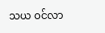သယ ဝင်လာ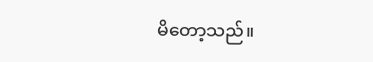မိတော့သည်။